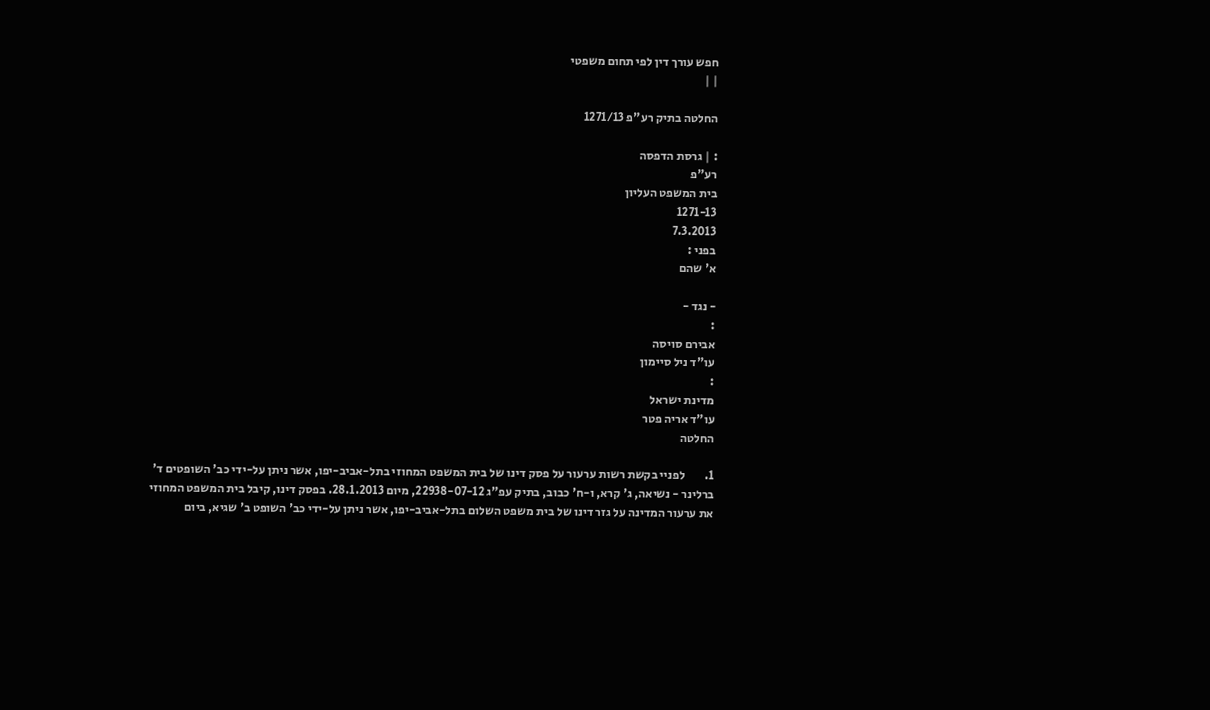חפש עורך דין לפי תחום משפטי
| |

החלטה בתיק רע"פ 1271/13

: | גרסת הדפסה
רע"פ
בית המשפט העליון
1271-13
7.3.2013
בפני :
א' שהם

- נגד -
:
אבירם סויסה
עו"ד ניל סיימון
:
מדינת ישראל
עו"ד אריה פטר
החלטה

1.        לפניי בקשת רשות ערעור על פסק דינו של בית המשפט המחוזי בתל-אביב-יפו, אשר ניתן על-ידי כב' השופטים ד' ברלינר - נשיאה, ג' קרא, ו-ח' כבוב, בתיק עפ"ג 22938-07-12, מיום 28.1.2013. בפסק דינו, קיבל בית המשפט המחוזי את ערעור המדינה על גזר דינו של בית משפט השלום בתל-אביב-יפו, אשר ניתן על-ידי כב' השופט ב' שגיא, ביום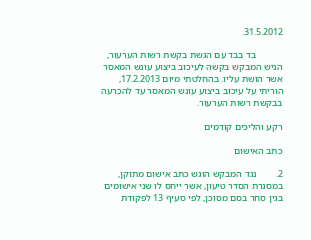31.5.2012.

           בד בבד עם הגשת בקשת רשות הערעור, הגיש המבקש בקשה לעיכוב ביצוע עונש המאסר אשר הושת עליו. בהחלטתי מיום 17.2.2013, הוריתי על עיכוב ביצוע עונש המאסר עד להכרעה בבקשת רשות הערעור.

רקע והליכים קודמים

כתב האישום

2.        נגד המבקש הוגש כתב אישום מתוקן, במסגרת הסדר טיעון, אשר ייחס לו שני אישומים בגין סחר בסם מסוכן, לפי סעיף 13 לפקודת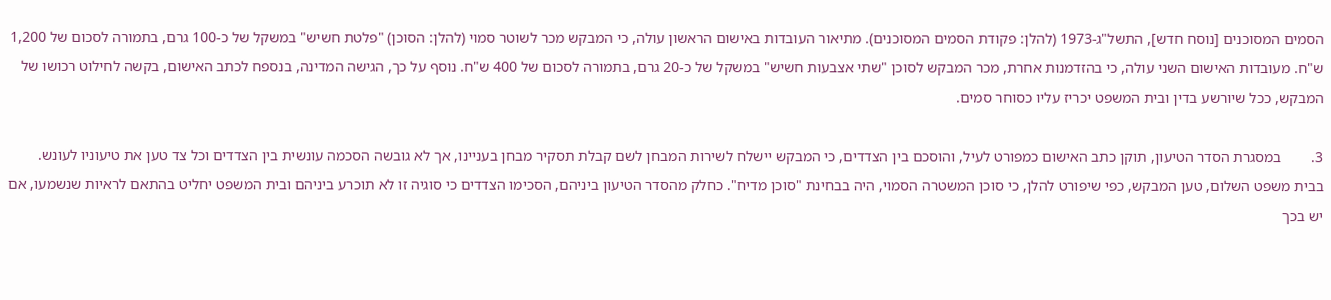הסמים המסוכנים [נוסח חדש], התשל"ג-1973 (להלן: פקודת הסמים המסוכנים). מתיאור העובדות באישום הראשון עולה, כי המבקש מכר לשוטר סמוי (להלן: הסוכן) "פלטת חשיש" במשקל של כ-100 גרם, בתמורה לסכום של 1,200 ש"ח. מעובדות האישום השני עולה, כי בהזדמנות אחרת, מכר המבקש לסוכן "שתי אצבעות חשיש" במשקל של כ-20 גרם, בתמורה לסכום של 400 ש"ח. נוסף על כך, הגישה המדינה, בנספח לכתב האישום, בקשה לחילוט רכושו של המבקש, ככל שיורשע בדין ובית המשפט יכריז עליו כסוחר סמים.

3.        במסגרת הסדר הטיעון, תוקן כתב האישום כמפורט לעיל, והוסכם בין הצדדים, כי המבקש יישלח לשירות המבחן לשם קבלת תסקיר מבחן בעניינו, אך לא גובשה הסכמה עונשית בין הצדדים וכל צד טען את טיעוניו לעונש. בבית משפט השלום, טען המבקש, כפי שיפורט להלן, כי סוכן המשטרה הסמוי, היה בבחינת "סוכן מדיח". כחלק מהסדר הטיעון ביניהם, הסכימו הצדדים כי סוגיה זו לא תוכרע ביניהם ובית המשפט יחליט בהתאם לראיות שנשמעו, אם יש בכך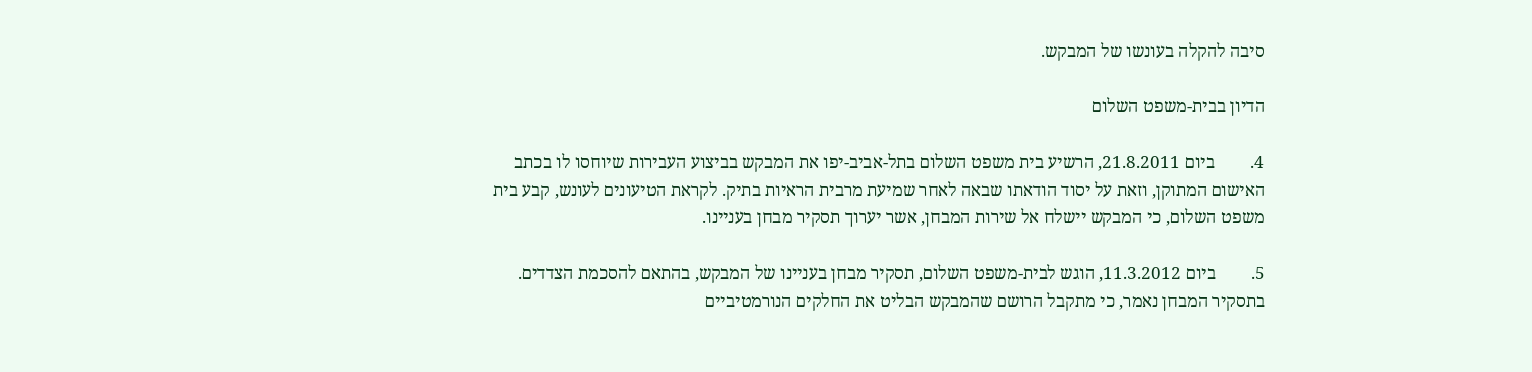סיבה להקלה בעונשו של המבקש.

הדיון בבית-משפט השלום

4.        ביום 21.8.2011, הרשיע בית משפט השלום בתל-אביב-יפו את המבקש בביצוע העבירות שיוחסו לו בכתב האישום המתוקן, וזאת על יסוד הודאתו שבאה לאחר שמיעת מרבית הראיות בתיק. לקראת הטיעונים לעונש, קבע בית משפט השלום, כי המבקש יישלח אל שירות המבחן, אשר יערוך תסקיר מבחן בעניינו.

5.        ביום 11.3.2012, הוגש לבית-משפט השלום, תסקיר מבחן בעניינו של המבקש, בהתאם להסכמת הצדדים. בתסקיר המבחן נאמר, כי מתקבל הרושם שהמבקש הבליט את החלקים הנורמטיביים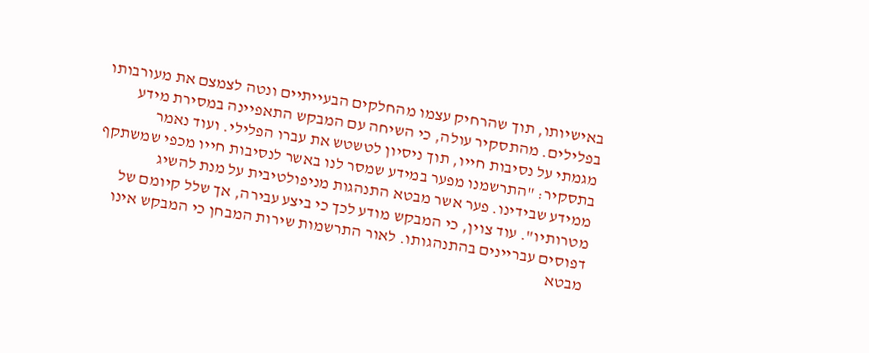באישיותו, תוך שהרחיק עצמו מהחלקים הבעייתיים ונטה לצמצם את מעורבותו בפלילים. מהתסקיר עולה, כי השיחה עם המבקש התאפיינה במסירת מידע מגמתי על נסיבות חייו, תוך ניסיון לטשטש את עברו הפלילי. ועוד נאמר בתסקיר: "התרשמנו מפער במידע שמסר לנו באשר לנסיבות חייו מכפי שמשתקף ממידע שבידינו. פער אשר מבטא התנהגות מניפולטיבית על מנת להשיג מטרותיו". עוד צוין, כי המבקש מודע לכך כי ביצע עבירה, אך שלל קיומם של דפוסים עבריינים בהתנהגותו. לאור התרשמות שירות המבחן כי המבקש אינו מבטא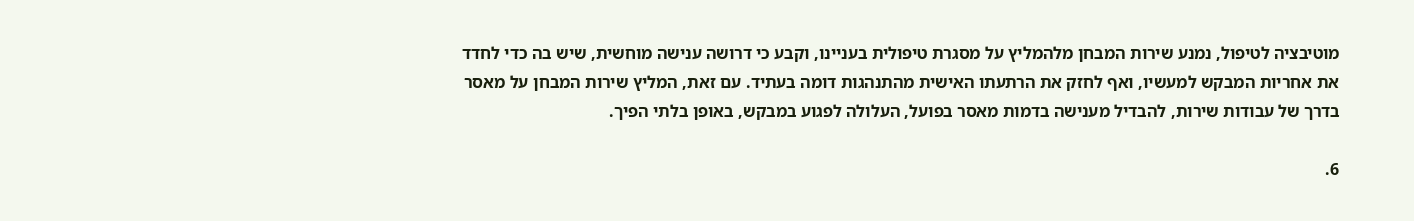מוטיבציה לטיפול, נמנע שירות המבחן מלהמליץ על מסגרת טיפולית בעניינו, וקבע כי דרושה ענישה מוחשית, שיש בה כדי לחדד את אחריות המבקש למעשיו, ואף לחזק את הרתעתו האישית מהתנהגות דומה בעתיד. עם זאת, המליץ שירות המבחן על מאסר בדרך של עבודות שירות, להבדיל מענישה בדמות מאסר בפועל, העלולה לפגוע במבקש, באופן בלתי הפיך.

6.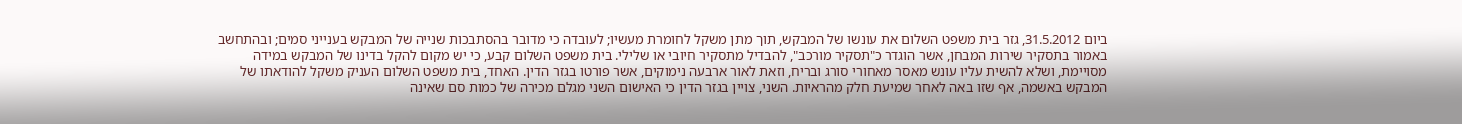ביום 31.5.2012, גזר בית משפט השלום את עונשו של המבקש, תוך מתן משקל לחומרת מעשיו; לעובדה כי מדובר בהסתבכות שנייה של המבקש בענייני סמים; ובהתחשב באמור בתסקיר שירות המבחן, אשר הוגדר כ"תסקיר מורכב", להבדיל מתסקיר חיובי או שלילי. בית משפט השלום קבע, כי יש מקום להקל בדינו של המבקש במידה מסויימת, ושלא להשית עליו עונש מאסר מאחורי סורג ובריח, וזאת לאור ארבעה נימוקים, אשר פורטו בגזר הדין. האחד, בית משפט השלום העניק משקל להודאתו של המבקש באשמה, אף שזו באה לאחר שמיעת חלק מהראיות. השני, צויין בגזר הדין כי האישום השני מגלם מכירה של כמות סם שאינה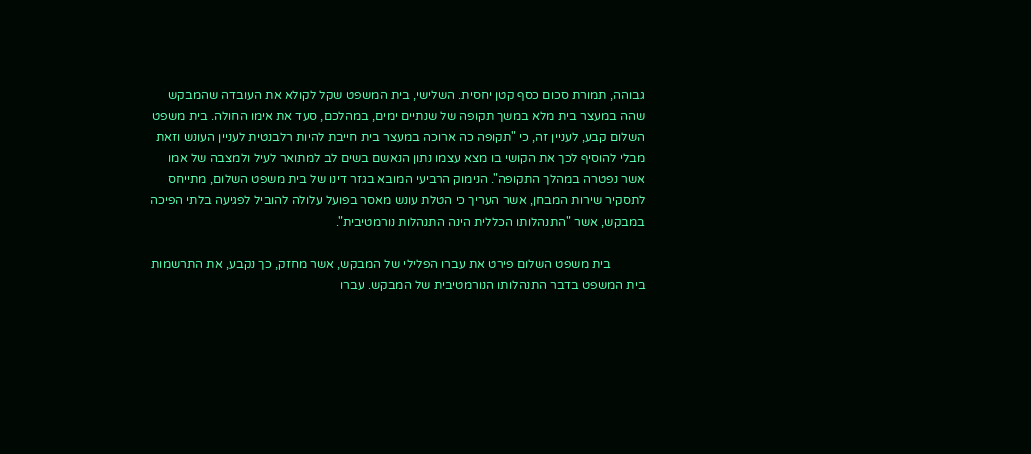גבוהה, תמורת סכום כסף קטן יחסית. השלישי, בית המשפט שקל לקולא את העובדה שהמבקש שהה במעצר בית מלא במשך תקופה של שנתיים ימים, במהלכם, סעד את אימו החולה. בית משפט השלום קבע, לעניין זה, כי "תקופה כה ארוכה במעצר בית חייבת להיות רלבנטית לעניין העונש וזאת מבלי להוסיף לכך את הקושי בו מצא עצמו נתון הנאשם בשים לב למתואר לעיל ולמצבה של אמו אשר נפטרה במהלך התקופה". הנימוק הרביעי המובא בגזר דינו של בית משפט השלום, מתייחס לתסקיר שירות המבחן, אשר העריך כי הטלת עונש מאסר בפועל עלולה להוביל לפגיעה בלתי הפיכה במבקש, אשר "התנהלותו הכללית הינה התנהלות נורמטיבית".

           בית משפט השלום פירט את עברו הפלילי של המבקש, אשר מחזק, כך נקבע, את התרשמות בית המשפט בדבר התנהלותו הנורמטיבית של המבקש. עברו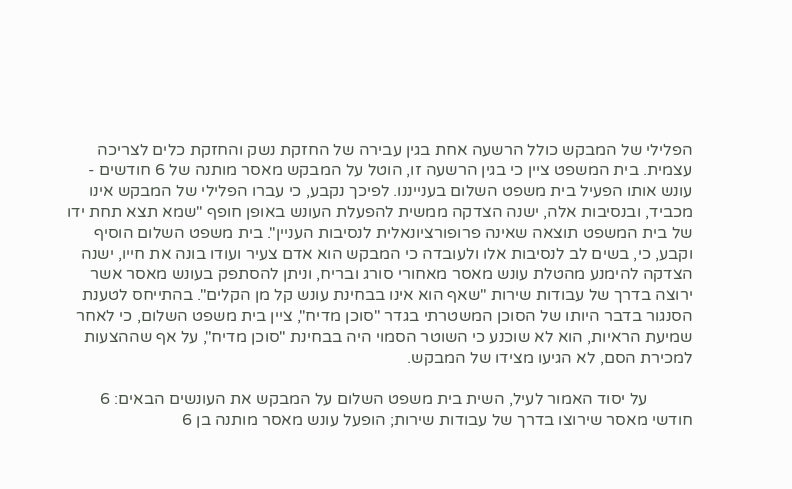הפלילי של המבקש כולל הרשעה אחת בגין עבירה של החזקת נשק והחזקת כלים לצריכה עצמית. בית המשפט ציין כי בגין הרשעה זו, הוטל על המבקש מאסר מותנה של 6 חודשים - עונש אותו הפעיל בית משפט השלום בענייננו. לפיכך נקבע, כי עברו הפלילי של המבקש אינו מכביד, ובנסיבות אלה, ישנה הצדקה ממשית להפעלת העונש באופן חופף "שמא תצא תחת ידו של בית המשפט תוצאה שאינה פרופורציונאלית לנסיבות העניין". בית משפט השלום הוסיף וקבע, כי, בשים לב לנסיבות אלו ולעובדה כי המבקש הוא אדם צעיר ועודו בונה את חייו, ישנה הצדקה להימנע מהטלת עונש מאסר מאחורי סורג ובריח, וניתן להסתפק בעונש מאסר אשר ירוצה בדרך של עבודות שירות "שאף הוא אינו בבחינת עונש קל מן הקלים". בהתייחס לטענת הסנגור בדבר היותו של הסוכן המשטרתי בגדר "סוכן מדיח", ציין בית משפט השלום, כי לאחר שמיעת הראיות, הוא לא שוכנע כי השוטר הסמוי היה בבחינת "סוכן מדיח", על אף שההצעות למכירת הסם, לא הגיעו מצידו של המבקש.

           על יסוד האמור לעיל, השית בית משפט השלום על המבקש את העונשים הבאים: 6 חודשי מאסר שירוצו בדרך של עבודות שירות; הופעל עונש מאסר מותנה בן 6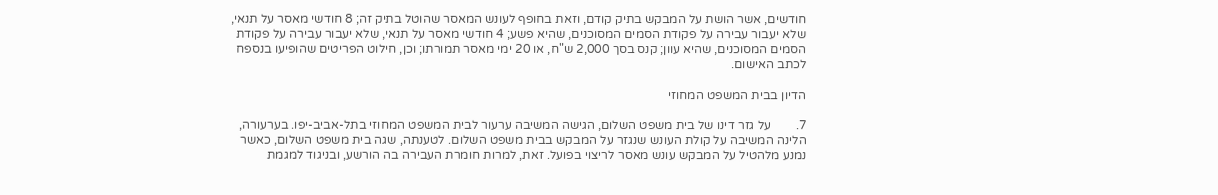חודשים, אשר הושת על המבקש בתיק קודם, וזאת בחופף לעונש המאסר שהוטל בתיק זה; 8 חודשי מאסר על תנאי, שלא יעבור עבירה על פקודת הסמים המסוכנים, שהיא פשע; 4 חודשי מאסר על תנאי, שלא יעבור עבירה על פקודת הסמים המסוכנים, שהיא עוון; קנס בסך 2,000 ש"ח, או 20 ימי מאסר תמורתו; וכן, חילוט הפריטים שהופיעו בנספח לכתב האישום.

הדיון בבית המשפט המחוזי

7.        על גזר דינו של בית משפט השלום, הגישה המשיבה ערעור לבית המשפט המחוזי בתל-אביב-יפו. בערעורה, הלינה המשיבה על קולת העונש שנגזר על המבקש בבית משפט השלום. לטענתה, שגה בית משפט השלום, כאשר נמנע מלהטיל על המבקש עונש מאסר לריצוי בפועל. זאת, למרות חומרת העבירה בה הורשע, ובניגוד למגמת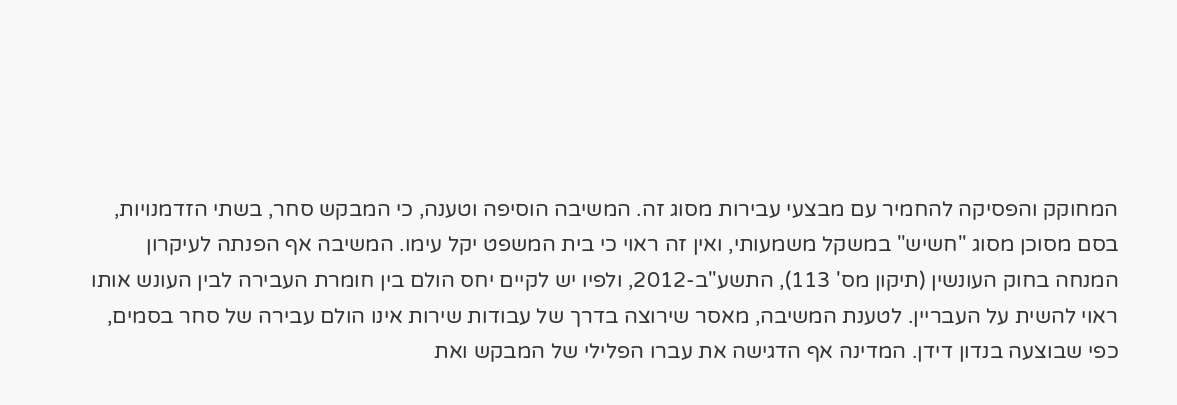המחוקק והפסיקה להחמיר עם מבצעי עבירות מסוג זה. המשיבה הוסיפה וטענה, כי המבקש סחר, בשתי הזדמנויות, בסם מסוכן מסוג "חשיש" במשקל משמעותי, ואין זה ראוי כי בית המשפט יקל עימו. המשיבה אף הפנתה לעיקרון המנחה בחוק העונשין (תיקון מס' 113), התשע"ב-2012, ולפיו יש לקיים יחס הולם בין חומרת העבירה לבין העונש אותו ראוי להשית על העבריין. לטענת המשיבה, מאסר שירוצה בדרך של עבודות שירות אינו הולם עבירה של סחר בסמים, כפי שבוצעה בנדון דידן. המדינה אף הדגישה את עברו הפלילי של המבקש ואת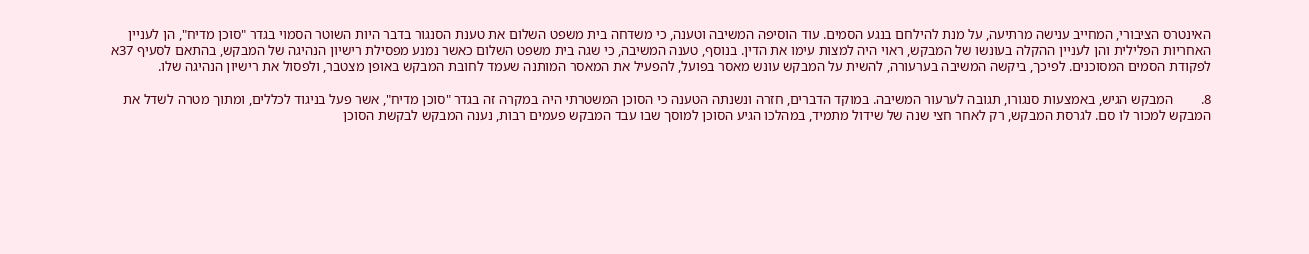האינטרס הציבורי, המחייב ענישה מרתיעה, על מנת להילחם בנגע הסמים. עוד הוסיפה המשיבה וטענה, כי משדחה בית משפט השלום את טענת הסנגור בדבר היות השוטר הסמוי בגדר "סוכן מדיח", הן לעניין האחריות הפלילית והן לעניין ההקלה בעונשו של המבקש, ראוי היה למצות עימו את הדין. בנוסף, טענה המשיבה, כי שגה בית משפט השלום כאשר נמנע מפסילת רישיון הנהיגה של המבקש, בהתאם לסעיף 37א לפקודת הסמים המסוכנים. לפיכך, ביקשה המשיבה בערעורה, להשית על המבקש עונש מאסר בפועל, להפעיל את המאסר המותנה שעמד לחובת המבקש באופן מצטבר, ולפסול את רישיון הנהיגה שלו.

8.        המבקש הגיש, באמצעות סנגורו, תגובה לערעור המשיבה. במוקד הדברים, חזרה ונשנתה הטענה כי הסוכן המשטרתי היה במקרה זה בגדר "סוכן מדיח", אשר פעל בניגוד לכללים, ומתוך מטרה לשדל את המבקש למכור לו סם. לגרסת המבקש, רק לאחר חצי שנה של שידול מתמיד, במהלכו הגיע הסוכן למוסך שבו עבד המבקש פעמים רבות, נענה המבקש לבקשת הסוכן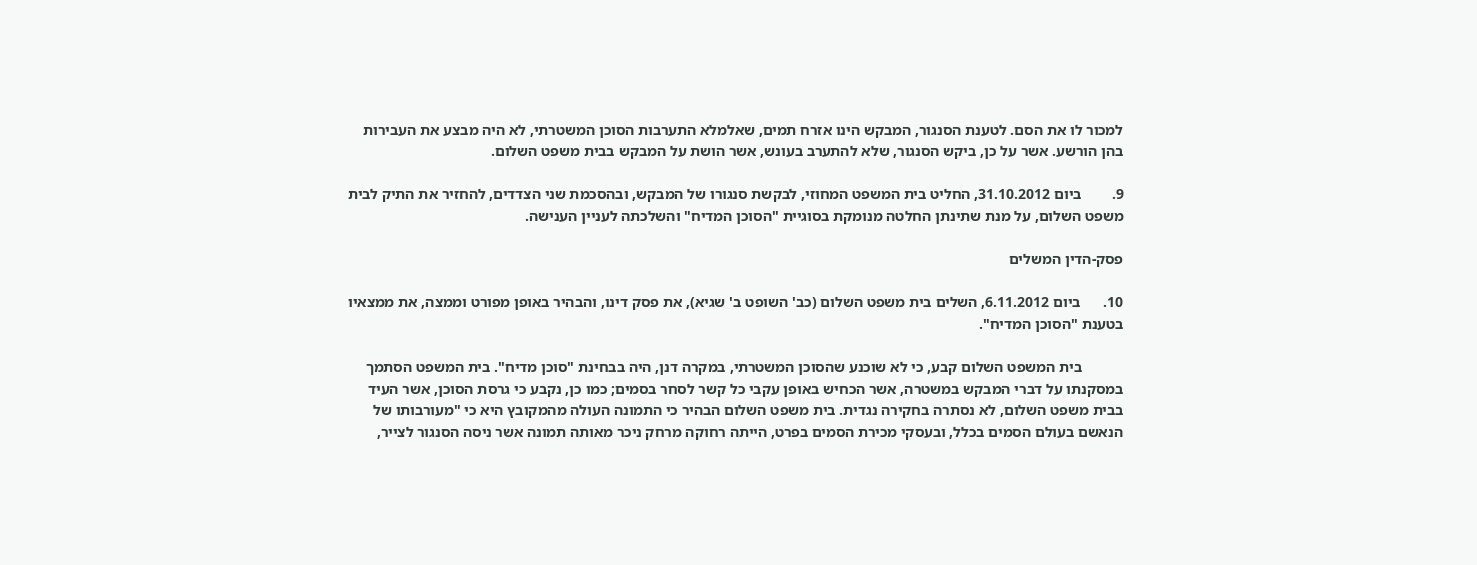למכור לו את הסם. לטענת הסנגור, המבקש הינו אזרח תמים, שאלמלא התערבות הסוכן המשטרתי, לא היה מבצע את העבירות בהן הורשע. אשר על כן, ביקש הסנגור, שלא להתערב בעונש, אשר הושת על המבקש בבית משפט השלום.

9.        ביום 31.10.2012, החליט בית המשפט המחוזי, לבקשת סנגורו של המבקש, ובהסכמת שני הצדדים, להחזיר את התיק לבית משפט השלום, על מנת שתינתן החלטה מנומקת בסוגיית "הסוכן המדיח" והשלכתה לעניין הענישה.

פסק-הדין המשלים

10.      ביום 6.11.2012, השלים בית משפט השלום (כב' השופט ב' שגיא), את פסק דינו, והבהיר באופן מפורט וממצה, את ממצאיו בטענת "הסוכן המדיח".

           בית המשפט השלום קבע, כי לא שוכנע שהסוכן המשטרתי, במקרה דנן, היה בבחינת "סוכן מדיח". בית המשפט הסתמך במסקנתו על דברי המבקש במשטרה, אשר הכחיש באופן עקבי כל קשר לסחר בסמים; כמו כן, נקבע כי גרסת הסוכן, אשר העיד בבית משפט השלום, לא נסתרה בחקירה נגדית. בית משפט השלום הבהיר כי התמונה העולה מהמקובץ היא כי "מעורבותו של הנאשם בעולם הסמים בכלל, ובעסקי מכירת הסמים בפרט, הייתה רחוקה מרחק ניכר מאותה תמונה אשר ניסה הסנגור לצייר,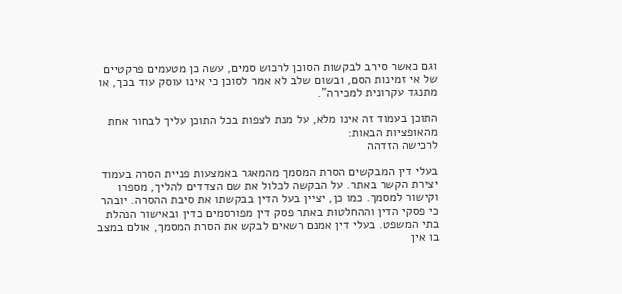וגם כאשר סירב לבקשות הסוכן לרכוש סמים, עשה כן מטעמים פרקטיים של אי זמינות הסם, ובשום שלב לא אמר לסוכן כי אינו עוסק עוד בכך, או מתנגד עקרונית למכירה".

התוכן בעמוד זה אינו מלא, על מנת לצפות בכל התוכן עליך לבחור אחת מהאופציות הבאות:
לרכישה הזדהה

בעלי דין המבקשים הסרת המסמך מהמאגר באמצעות פניית הסרה בעמוד יצירת הקשר באתר. על הבקשה לכלול את שם הצדדים להליך, מספרו וקישור למסמך. כמו כן, יציין בעל הדין בבקשתו את סיבת ההסרה. יובהר כי פסקי הדין וההחלטות באתר פסק דין מפורסמים כדין ובאישור הנהלת בתי המשפט. בעלי דין אמנם רשאים לבקש את הסרת המסמך, אולם במצב בו אין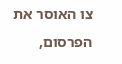צו האוסר את הפרסום,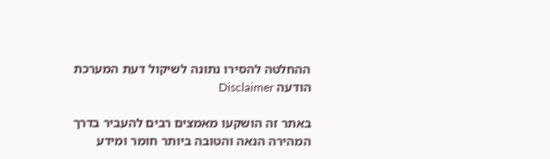ההחלטה להסירו נתונה לשיקול דעת המערכת
הודעה Disclaimer

באתר זה הושקעו מאמצים רבים להעביר בדרך המהירה הנאה והטובה ביותר חומר ומידע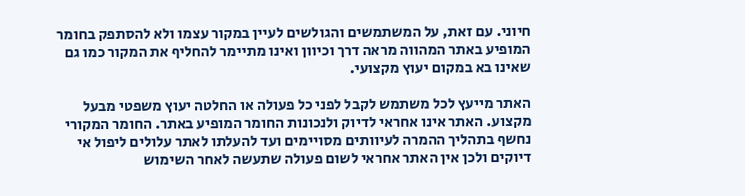חיוני. עם זאת, על המשתמשים והגולשים לעיין במקור עצמו ולא להסתפק בחומר המופיע באתר המהווה מראה דרך וכיוון ואינו מתיימר להחליף את המקור כמו גם שאינו בא במקום יעוץ מקצועי.

האתר מייעץ לכל משתמש לקבל לפני כל פעולה או החלטה יעוץ משפטי מבעל מקצוע. האתר אינו אחראי לדיוק ולנכונות החומר המופיע באתר. החומר המקורי נחשף בתהליך ההמרה לעיוותים מסויימים ועד להעלתו לאתר עלולים ליפול אי דיוקים ולכן אין האתר אחראי לשום פעולה שתעשה לאחר השימוש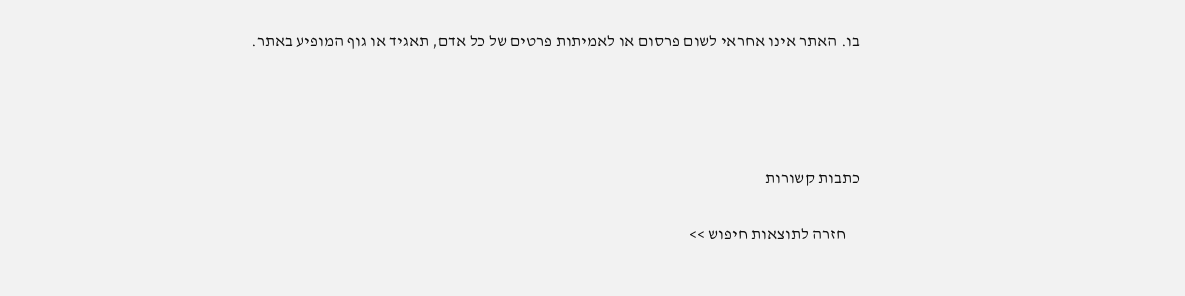בו. האתר אינו אחראי לשום פרסום או לאמיתות פרטים של כל אדם, תאגיד או גוף המופיע באתר.




כתבות קשורות

    חזרה לתוצאות חיפוש >>